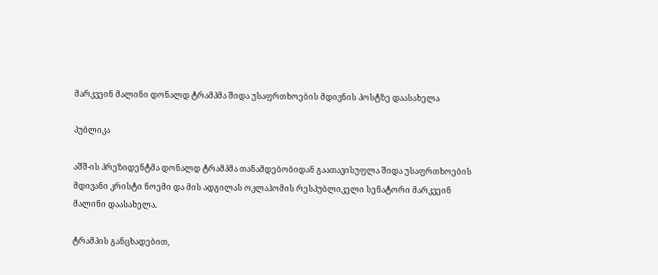მარკვეინ მალინი დონალდ ტრამპმა შიდა უსაფრთხოების მდივნის პოსტზე დაასახელა

პუბლიკა

აშშ-ის პრეზიდენტმა დონალდ ტრამპმა თანამდებობიდან გაათავისუფლა შიდა უსაფრთხოების მდივანი კრისტი ნოემი და მის ადგილას ოკლაჰომის რესპუბლიკელი სენატორი მარკვეინ მალინი დაასახელა.

ტრამპის განცხადებით,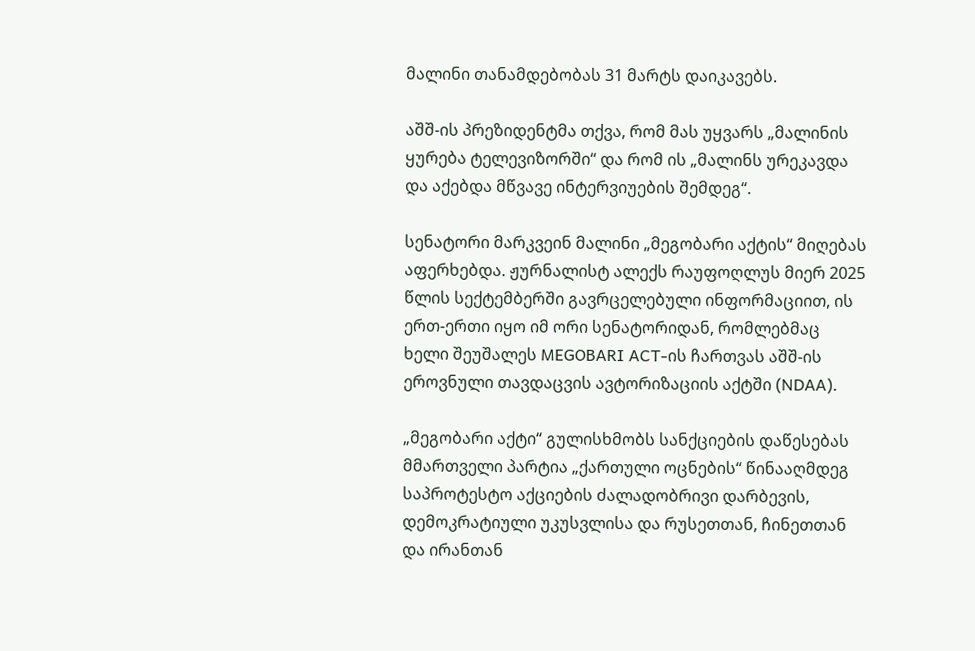მალინი თანამდებობას 31 მარტს დაიკავებს.

აშშ-ის პრეზიდენტმა თქვა, რომ მას უყვარს „მალინის ყურება ტელევიზორში“ და რომ ის „მალინს ურეკავდა და აქებდა მწვავე ინტერვიუების შემდეგ“.

სენატორი მარკვეინ მალინი „მეგობარი აქტის“ მიღებას აფერხებდა. ჟურნალისტ ალექს რაუფოღლუს მიერ 2025 წლის სექტემბერში გავრცელებული ინფორმაციით, ის ერთ-ერთი იყო იმ ორი სენატორიდან, რომლებმაც ხელი შეუშალეს MEGOBARI ACT-ის ჩართვას აშშ-ის ეროვნული თავდაცვის ავტორიზაციის აქტში (NDAA).

„მეგობარი აქტი“ გულისხმობს სანქციების დაწესებას მმართველი პარტია „ქართული ოცნების“ წინააღმდეგ საპროტესტო აქციების ძალადობრივი დარბევის, დემოკრატიული უკუსვლისა და რუსეთთან, ჩინეთთან და ირანთან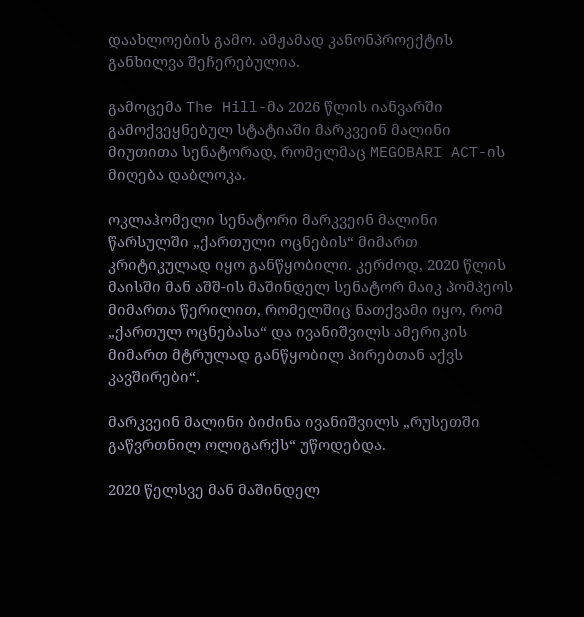დაახლოების გამო. ამჟამად კანონპროექტის განხილვა შეჩერებულია.

გამოცემა The Hill-მა 2026 წლის იანვარში გამოქვეყნებულ სტატიაში მარკვეინ მალინი მიუთითა სენატორად, რომელმაც MEGOBARI ACT-ის მიღება დაბლოკა.

ოკლაჰომელი სენატორი მარკვეინ მალინი წარსულში „ქართული ოცნების“ მიმართ კრიტიკულად იყო განწყობილი. კერძოდ, 2020 წლის მაისში მან აშშ-ის მაშინდელ სენატორ მაიკ პომპეოს მიმართა წერილით, რომელშიც ნათქვამი იყო, რომ „ქართულ ოცნებასა“ და ივანიშვილს ამერიკის მიმართ მტრულად განწყობილ პირებთან აქვს კავშირები“.

მარკვეინ მალინი ბიძინა ივანიშვილს „რუსეთში გაწვრთნილ ოლიგარქს“ უწოდებდა.

2020 წელსვე მან მაშინდელ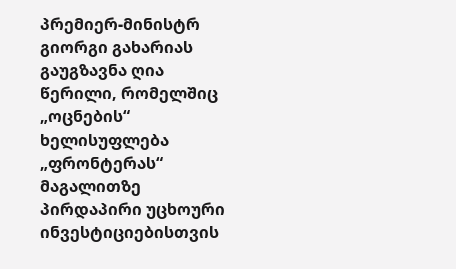პრემიერ-მინისტრ გიორგი გახარიას გაუგზავნა ღია წერილი, რომელშიც „ოცნების“ ხელისუფლება „ფრონტერას“ მაგალითზე პირდაპირი უცხოური ინვესტიციებისთვის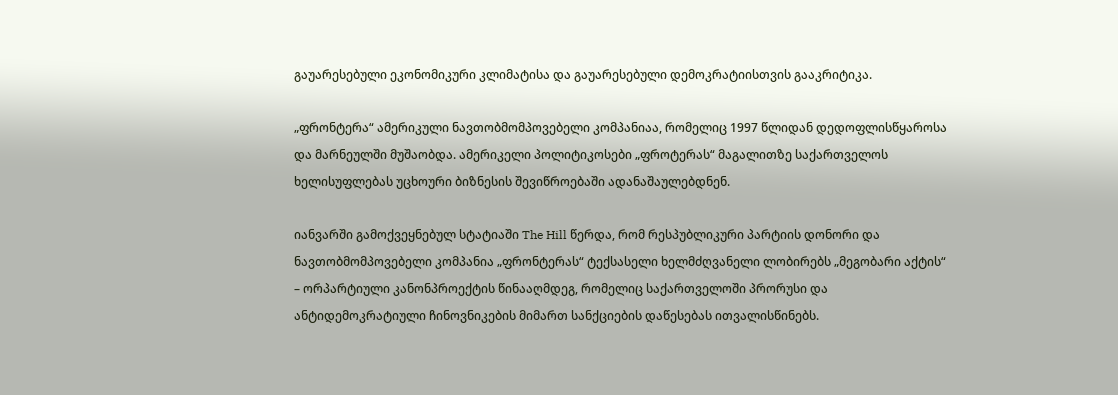გაუარესებული ეკონომიკური კლიმატისა და გაუარესებული დემოკრატიისთვის გააკრიტიკა.

„ფრონტერა“ ამერიკული ნავთობმომპოვებელი კომპანიაა, რომელიც 1997 წლიდან დედოფლისწყაროსა და მარნეულში მუშაობდა. ამერიკელი პოლიტიკოსები „ფროტერას“ მაგალითზე საქართველოს ხელისუფლებას უცხოური ბიზნესის შევიწროებაში ადანაშაულებდნენ.

იანვარში გამოქვეყნებულ სტატიაში The Hill წერდა, რომ რესპუბლიკური პარტიის დონორი და ნავთობმომპოვებელი კომპანია „ფრონტერას“ ტექსასელი ხელმძღვანელი ლობირებს „მეგობარი აქტის“ – ორპარტიული კანონპროექტის წინააღმდეგ, რომელიც საქართველოში პრორუსი და ანტიდემოკრატიული ჩინოვნიკების მიმართ სანქციების დაწესებას ითვალისწინებს.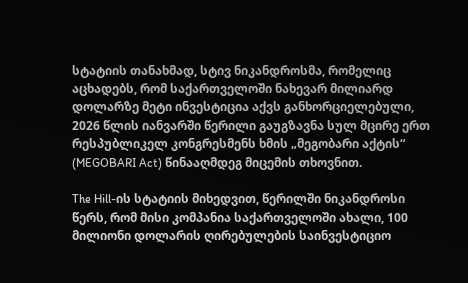სტატიის თანახმად, სტივ ნიკანდროსმა, რომელიც აცხადებს, რომ საქართველოში ნახევარ მილიარდ დოლარზე მეტი ინვესტიცია აქვს განხორციელებული, 2026 წლის იანვარში წერილი გაუგზავნა სულ მცირე ერთ რესპუბლიკელ კონგრესმენს ხმის „მეგობარი აქტის“ (MEGOBARI Act) წინააღმდეგ მიცემის თხოვნით.

The Hill-ის სტატიის მიხედვით, წერილში ნიკანდროსი წერს, რომ მისი კომპანია საქართველოში ახალი, 100 მილიონი დოლარის ღირებულების საინვესტიციო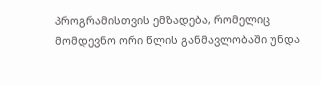პროგრამისთვის ემზადება, რომელიც მომდევნო ორი წლის განმავლობაში უნდა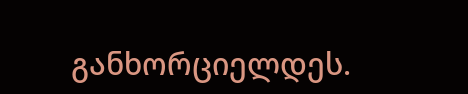განხორციელდეს.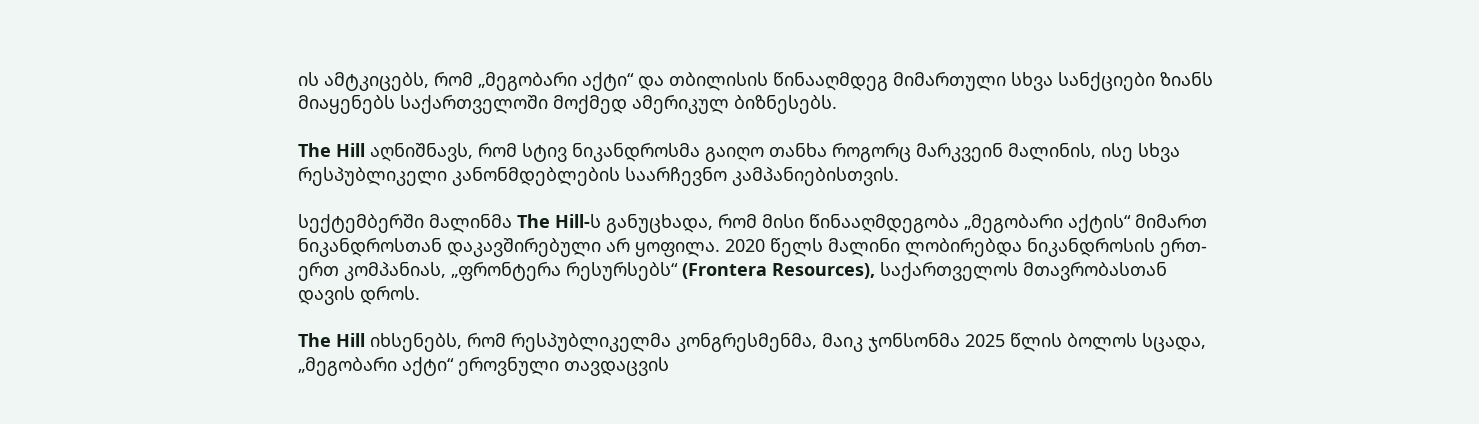ის ამტკიცებს, რომ „მეგობარი აქტი“ და თბილისის წინააღმდეგ მიმართული სხვა სანქციები ზიანს მიაყენებს საქართველოში მოქმედ ამერიკულ ბიზნესებს.

The Hill აღნიშნავს, რომ სტივ ნიკანდროსმა გაიღო თანხა როგორც მარკვეინ მალინის, ისე სხვა რესპუბლიკელი კანონმდებლების საარჩევნო კამპანიებისთვის.

სექტემბერში მალინმა The Hill-ს განუცხადა, რომ მისი წინააღმდეგობა „მეგობარი აქტის“ მიმართ ნიკანდროსთან დაკავშირებული არ ყოფილა. 2020 წელს მალინი ლობირებდა ნიკანდროსის ერთ-ერთ კომპანიას, „ფრონტერა რესურსებს“ (Frontera Resources), საქართველოს მთავრობასთან დავის დროს.

The Hill იხსენებს, რომ რესპუბლიკელმა კონგრესმენმა, მაიკ ჯონსონმა 2025 წლის ბოლოს სცადა, „მეგობარი აქტი“ ეროვნული თავდაცვის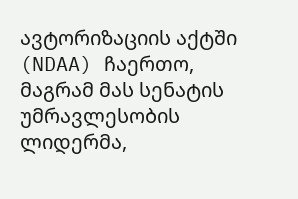ავტორიზაციის აქტში (NDAA) ჩაერთო, მაგრამ მას სენატის უმრავლესობის ლიდერმა,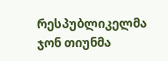რესპუბლიკელმა ჯონ თიუნმა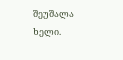შეუშალა ხელი.